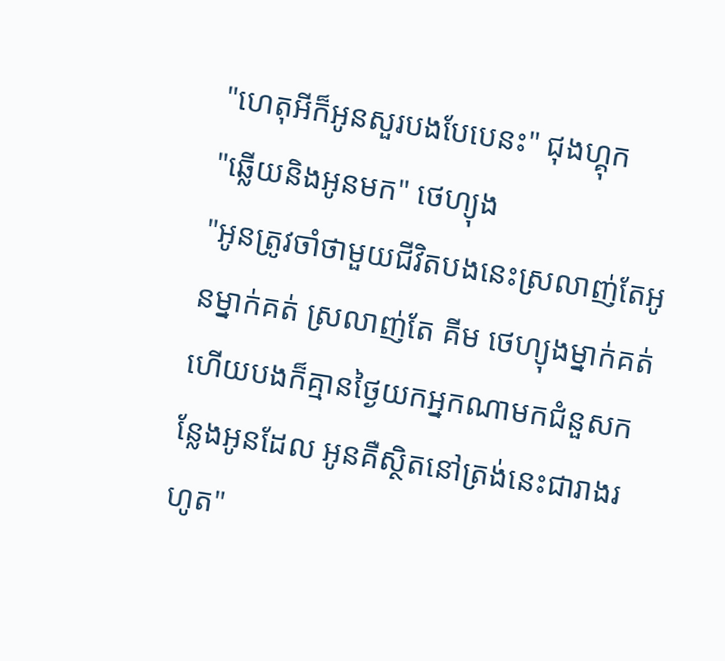"ហេតុអីក៏អូនសួរបងបែបេនះ" ជុងហ្គុក
"ឆ្លើយនិងអូនមក" ថេហ្យុង
"អូនត្រូវចាំថាមួយជីវិតបងនេះស្រលាញ់តែអូនម្នាក់គត់ ស្រលាញ់តែ គីម ថេហ្យុងម្នាក់គត់ ហើយបងក៏គ្មានថ្ងៃយកអ្នកណាមកជំនួសកន្លែងអូនដែល អូនគឺស្ថិតនៅត្រង់នេះជារាងរហូត"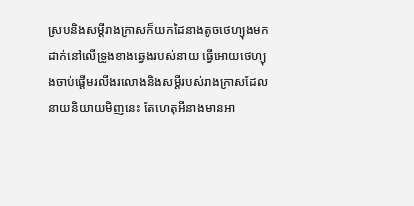ស្របនិងសម្តីរាងក្រាសក៏យកដៃនាងតូចថេហ្យុងមកដាក់នៅលើទ្រូងខាងឆ្វេងរបស់នាយ ធ្វើអោយថេហ្យុងចាប់ផ្តើមរលីងរលោងនិងសម្តីរបស់រាងក្រាសដែលនាយនិយាយមិញនេះ តែហេតុអីនាងមានអា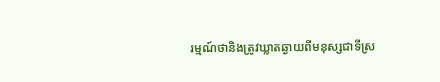រម្មណ៍ថានិងត្រូវឃ្លាតឆ្ងាយពីមនុស្សជាទីស្រ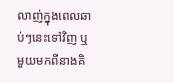លាញ់ក្នុងពេលឆាប់ៗនេះទៅវិញ ឬ មួយមកពីនាងគិ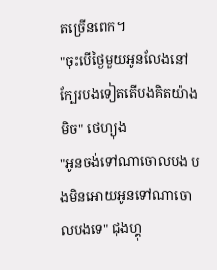តច្រើនពេក។
"ចុះបើថ្ងៃមួយអូនលែងនៅក្បែរបងទៀតតើបងគិតយ៉ាងមិច" ថេហ្យុង
"អូនចង់ទៅណាចោលបង បងមិនអោយអូនទៅណាចោលបងទេ" ជុងហ្គុ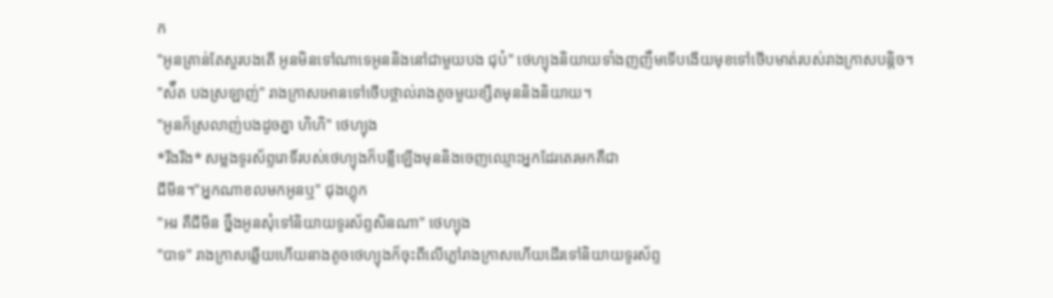ក
"អូនគ្រាន់តែសួរបងតើ អូនមិនទៅណាទេអូននិងនៅជាមួយបង ជុប៎" ថេហ្យុងនិយាយទាំងញញឹមទើបងើយមុខទៅថើបមាត់របស់រាងក្រាសបន្តិច។
"ស៉ឺត បងស្រឡាញ់" រាងក្រាសអោនទៅថើបថ្ពាល់រាងតូចមួយខ្សឺតមុននិងនិយាយ។
"អូនក៏ស្រលាញ់បងដូចគ្នា ហិហិ" ថេហ្យុង
*រីងរីង* សម្លងទូរស័ព្ទរោទិ៍របស់ថេហ្យុងក៏បន្លឺឡើងមុននិងចេញឈ្មេាះអ្នកដែរតេរមកគឺជា
ជីមីន។"អ្នកណាខលមកអូនឬ" ជុងហ្គុក
"អរ គឺជីមីន ច្នឹងអូនសុំទៅនិយាយទូរស័ព្ទសិនណា" ថេហ្យុង
"បាទ" រាងក្រាសឆ្លើយហើយនាងតូចថេហ្យុងក៏ចុះពីលើភ្លៅរាងក្រាសហើយដើរទៅនិយាយទូរស័ព្ទ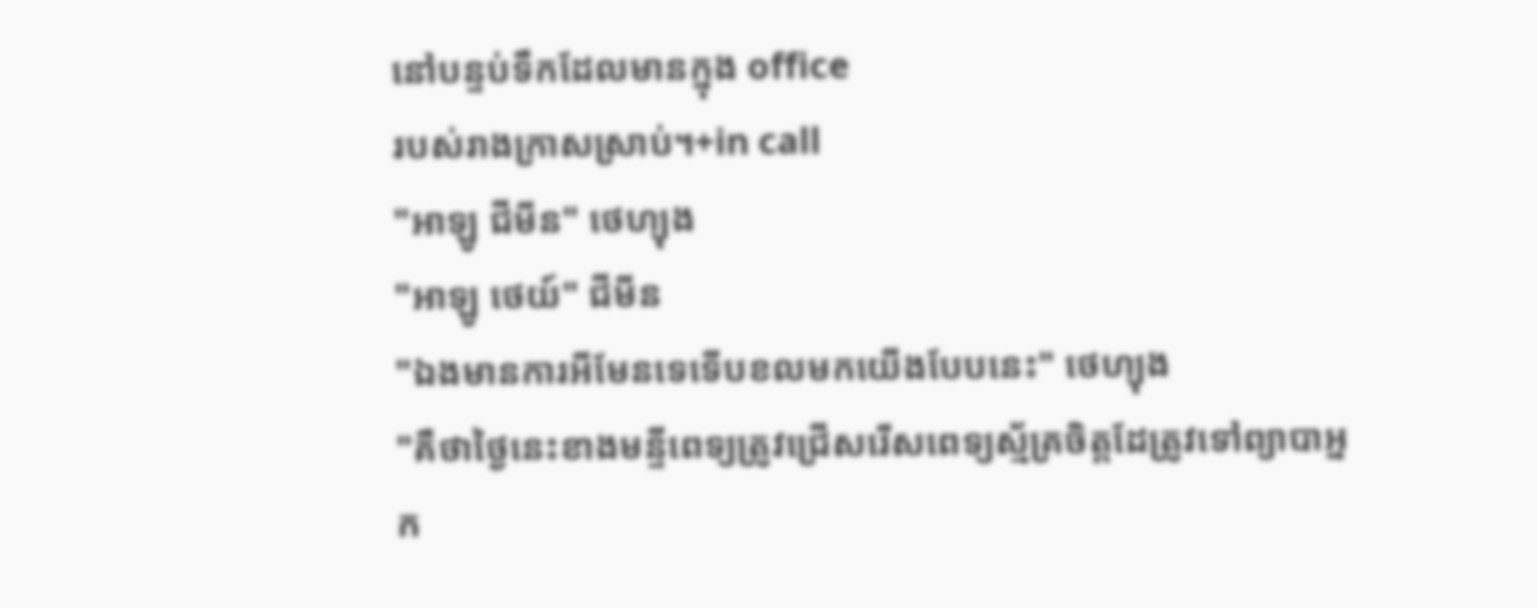នៅបន្ទប់ទឹកដែលមានក្នុង office
របស់រាងក្រាសស្រាប់។+in call
"អាឡូ ជីមីន" ថេហ្យុង
"អាឡូ ថេយ៍" ជីមីន
"ឯងមានការអីមែនទេទើបខលមកយើងបែបនេះ" ថេហ្យុង
"គឺថាថ្ងៃនេះខាងមន្ទីពេទ្យត្រូវជ្រើសរើសពេទ្យស្ម័គ្រចិត្តដែត្រូវទៅព្យាបាអ្នក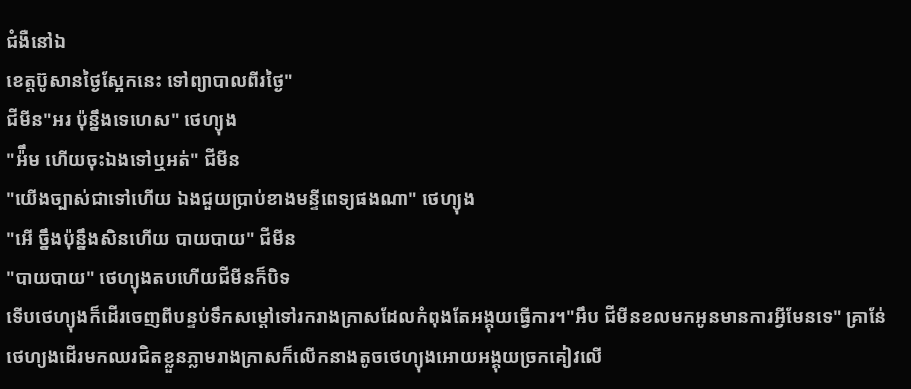ជំងឺនៅឯ
ខេត្តប៊ូសានថ្ងៃស្អែកនេះ ទៅព្យាបាលពីរថ្ងៃ"
ជីមីន"អរ ប៉ុន្នឹងទេហេស" ថេហ្យុង
"អ៉ឹម ហើយចុះឯងទៅឬអត់" ជីមីន
"យើងច្បាស់ជាទៅហើយ ឯងជួយប្រាប់ខាងមន្ទីពេទ្យផងណា" ថេហ្យុង
"អើ ច្នឹងប៉ុន្នឹងសិនហើយ បាយបាយ" ជីមីន
"បាយបាយ" ថេហ្យុងតបហើយជីមីនក៏បិទ
ទើបថេហ្យុងក៏ដើរចេញពីបន្ទប់ទឹកសម្តៅទៅរករាងក្រាសដែលកំពុងតែអង្គុយធ្វើការ។"អឹប ជីមីនខលមកអូនមានការអ្វីមែនទេ" គ្រាន់ែថេហ្យងដើរមកឈរជិតខ្លួនភ្លាមរាងក្រាសក៏លើកនាងតូចថេហ្យុងអោយអង្គុយច្រកគៀវលើ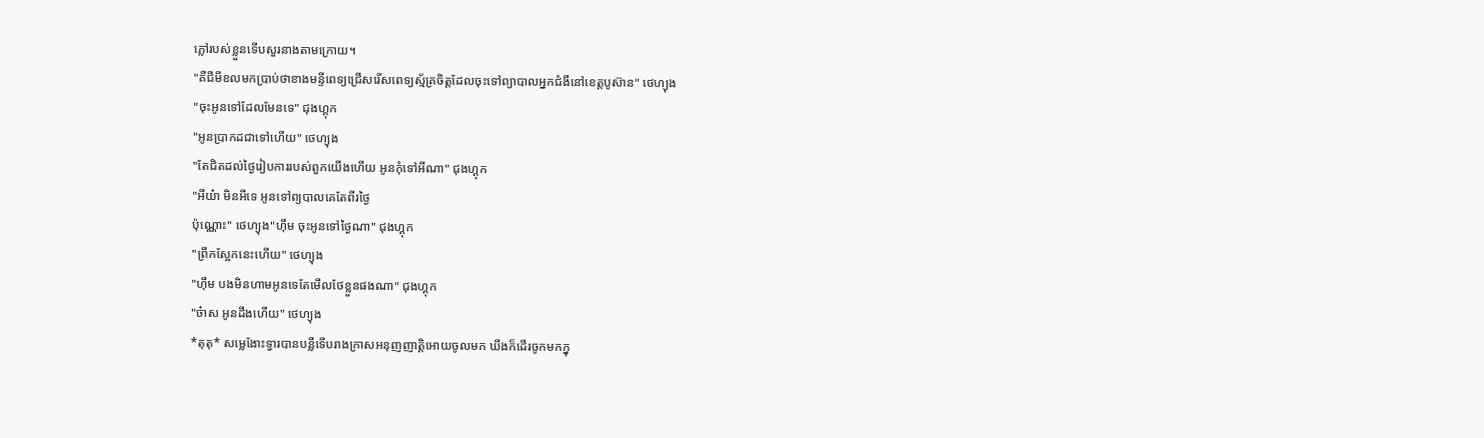ភ្លៅរបស់ខ្លួនទើបសួរនាងតាមក្រោយ។
"គឺជីមីខលមកប្រាប់ថាខាងមន្ទីពេទ្យជ្រើសរើសពេទ្យស្ម័គ្រចិត្តដែលចុះទៅព្យាបាលអ្នកជំងឺនៅខេត្តបូស៊ាន" ថេហ្យុង
"ចុះអូនទៅដែលមែនទេ" ជុងហ្គុក
"អូនប្រាកដជាទៅហើយ" ថេហ្យុង
"តែជិតដល់ថ្ងៃរៀបការរបស់ពួកយើងហើយ អូនកុំទៅអីណា" ជុងហ្គុក
"អីយ៎ា មិនអីទេ អូនទៅព្យបាលគេតែពីរថ្ងៃ
ប៉ុណ្ណេាះ" ថេហ្យុង"ហុឹម ចុះអូនទៅថ្ងៃណា" ជុងហ្គុក
"ព្រឹកស្អែកនេះហើយ" ថេហ្យុង
"ហុឹម បងមិនហាមអូនទេតែមើលថែខ្លួនផងណា" ជុងហ្គុក
"ច៎ាស អូនដឹងហើយ" ថេហ្យុង
*តុតុ* សម្លេងែាះទ្វារបានបន្លឺទើបរាងក្រាសអនុញញាត្តិអោយចូលមក ឃីងក៏ដើរចូកមកក្នុ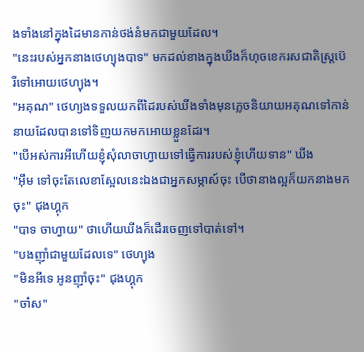ងទាំងនៅក្នុងដៃមានកាន់ថង់នំមកជាមួយដែល។
"នេះរបស់អ្នកនាងថេហ្យុងបាទ" មកដល់ខាងក្នុងឃីងក៏ហុចខេករសជាតិស្រ្តប៊េរីទៅអោយថេហ្យុង។
"អគុណ" ថេហ្យងទទួលយកពីដៃរបស់ឃីងទាំងមុនភ្លេចនិយាយអគុណទៅកាន់នាយដែលបានទៅទិញយកមកអោយខ្លួនដែរ។
"បើអស់ការអីហើយខ្ញុំសុំលាចាហ្វាយទៅធ្វើការរបស់ខ្ញុំហើយទាន" ឃីង
"អុឹម ទៅចុះតែលេខាស្អែលនេះឯងជាអ្នកសម្ភាស៍ចុះ បើថានាងល្អក៏យកនាងមកចុះ" ជុងហ្គុក
"បាទ ចាហ្វាយ" ថាហើយឃីងក៏ដើរចេញទៅបាត់ទៅ។
"បងញុាំជាមួយដែលទេ" ថេហ្យុង
"មិនអីទេ អូនញុាំចុះ" ជុងហ្គុក
"ចា៎ស"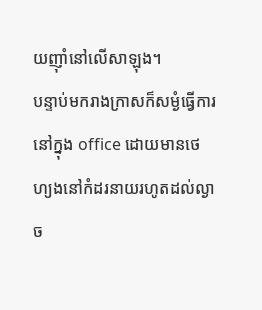យញុាំនៅលើសាឡុង។
បន្ទាប់មករាងក្រាសក៏សម្ងំធ្វើការនៅក្នុង office ដោយមានថេហ្យងនៅកំដរនាយរហូតដល់ល្ងាច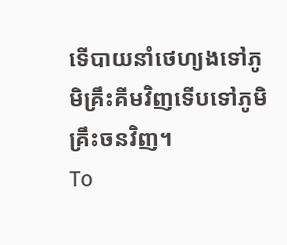ទើបាយនាំថេហ្យងទៅភូមិគ្រឹះគីមវិញទើបទៅភូមិគ្រឹះចនវិញ។
To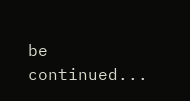be continued...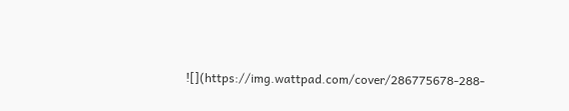![](https://img.wattpad.com/cover/286775678-288-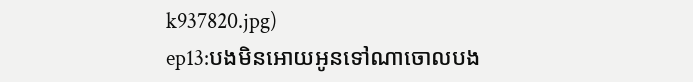k937820.jpg)
ep13:បងមិនអោយអូនទៅណាចោលបង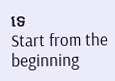ទេ
Start from the beginning